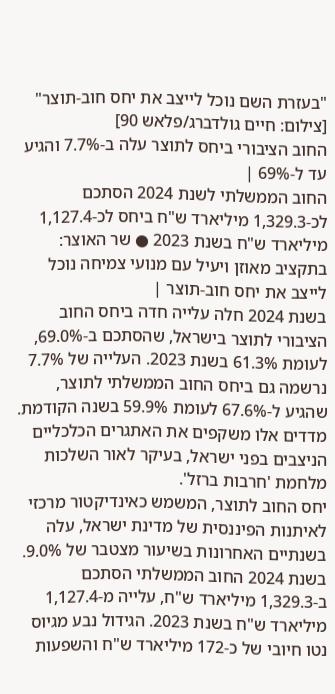"בעזרת השם נוכל לייצב את יחס חוב-תוצר" [צילום: חיים גולדברג/פלאש 90]
החוב הציבורי ביחס לתוצר עלה ב-7.7% והגיע עד ל-69% |
החוב הממשלתי לשנת 2024 הסתכם לכ-1,329.3 מיליארד ש"ח ביחס לכ-1,127.4 מיליארד ש"ח בשנת 2023 ● שר האוצר: בתקציב מאוזן ויעיל עם מנועי צמיחה נוכל לייצב את יחס חוב-תוצר |
בשנת 2024 חלה עלייה חדה ביחס החוב הציבורי לתוצר בישראל, שהסתכם ב-69.0%, לעומת 61.3% בשנת 2023. העלייה של 7.7% נרשמה גם ביחס החוב הממשלתי לתוצר, שהגיע ל-67.6% לעומת 59.9% בשנה הקודמת. מדדים אלו משקפים את האתגרים הכלכליים הניצבים בפני ישראל, בעיקר לאור השלכות מלחמת 'חרבות ברזל'.
יחס החוב לתוצר, המשמש כאינדיקטור מרכזי לאיתנות הפיננסית של מדינת ישראל, עלה בשנתיים האחרונות בשיעור מצטבר של 9.0%. בשנת 2024 החוב הממשלתי הסתכם ב-1,329.3 מיליארד ש"ח, עלייה מ-1,127.4 מיליארד ש"ח בשנת 2023. הגידול נבע מגיוס נטו חיובי של כ-172 מיליארד ש"ח והשפעות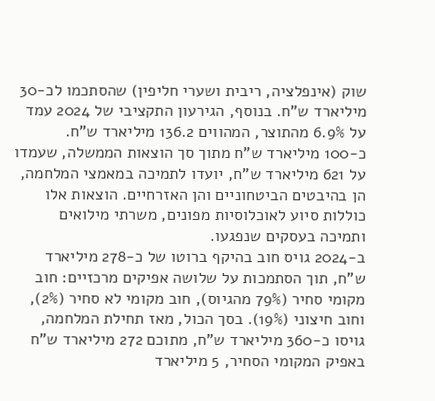שוק (אינפלציה, ריבית ושערי חליפין) שהסתכמו לכ-30 מיליארד ש"ח. בנוסף, הגירעון התקציבי של 2024 עמד על 6.9% מהתוצר, המהווים 136.2 מיליארד ש"ח.
כ-100 מיליארד ש"ח מתוך סך הוצאות הממשלה, שעמדו על 621 מיליארד ש"ח, יועדו לתמיכה במאמצי המלחמה, הן בהיבטים הביטחוניים והן האזרחיים. הוצאות אלו כוללות סיוע לאוכלוסיות מפונים, משרתי מילואים ותמיכה בעסקים שנפגעו.
ב-2024 גויס חוב בהיקף ברוטו של כ-278 מיליארד ש"ח, תוך הסתמכות על שלושה אפיקים מרכזיים: חוב מקומי סחיר (79% מהגיוס), חוב מקומי לא סחיר (2%), וחוב חיצוני (19%). בסך הכול, מאז תחילת המלחמה, גויסו כ-360 מיליארד ש"ח, מתוכם 272 מיליארד ש"ח באפיק המקומי הסחיר, 5 מיליארד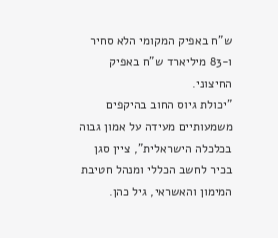ש"ח באפיק המקומי הלא סחיר ו-83 מיליארד ש"ח באפיק החיצוני.
"יכולת גיוס החוב בהיקפים משמעותיים מעידה על אמון גבוה בכלכלה הישראלית", ציין סגן בכיר לחשב הכללי ומנהל חטיבת המימון והאשראי, גיל כהן.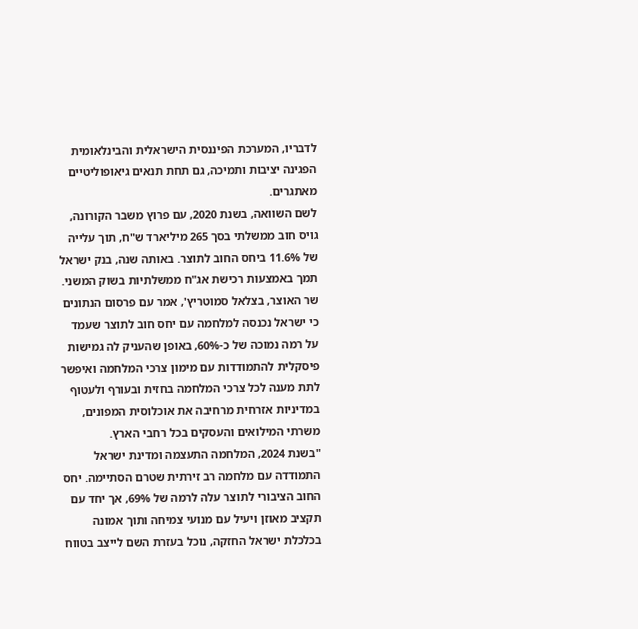לדבריו, המערכת הפיננסית הישראלית והבינלאומית הפגינה יציבות ותמיכה, גם תחת תנאים גיאופוליטיים מאתגרים.
לשם השוואה, בשנת 2020, עם פרוץ משבר הקורונה, גויס חוב ממשלתי בסך 265 מיליארד ש"ח, תוך עלייה של 11.6% ביחס החוב לתוצר. באותה שנה, בנק ישראל תמך באמצעות רכישת אג"ח ממשלתיות בשוק המשני.
שר האוצר, בצלאל סמוטריץ', אמר עם פרסום הנתונים כי ישראל נכנסה למלחמה עם יחס חוב לתוצר שעמד על רמה נמוכה של כ-60%, באופן שהעניק לה גמישות פיסקלית להתמודדות עם מימון צרכי המלחמה ואיפשר לתת מענה לכל צרכי המלחמה בחזית ובעורף ולעטוף במדיניות אזרחית מרחיבה את אוכלוסית המפונים, משרתי המילואים והעסקים בכל רחבי הארץ.
"בשנת 2024, המלחמה התעצמה ומדינת ישראל התמודדה עם מלחמה רב זירתית שטרם הסתיימה. יחס החוב הציבורי לתוצר עלה לרמה של 69%, אך יחד עם תקציב מאוזן ויעיל עם מנועי צמיחה ותוך אמונה בכלכלת ישראל החזקה, נוכל בעזרת השם לייצב בטווח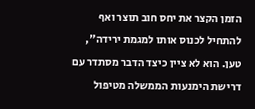הזמן הקצר את יחס חוב תוצר ואף להתחיל לכנוס אותו למגמת ירידה", טען. הוא לא ציין כיצד הדבר מסתדר עם דרישת הימנעות הממשלה מטיפול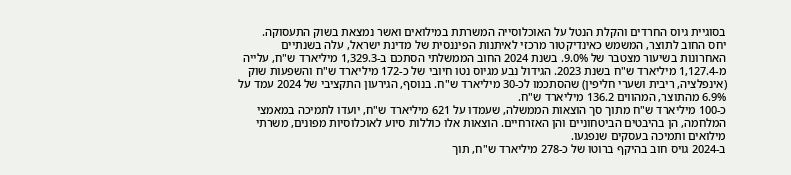בסוגיית גיוס החרדים והקלת הנטל על האוכלוסייה המשרתת במילואים ואשר נמצאת בשוק התעסוקה.
יחס החוב לתוצר, המשמש כאינדיקטור מרכזי לאיתנות הפיננסית של מדינת ישראל, עלה בשנתיים האחרונות בשיעור מצטבר של 9.0%. בשנת 2024 החוב הממשלתי הסתכם ב-1,329.3 מיליארד ש"ח, עלייה מ-1,127.4 מיליארד ש"ח בשנת 2023. הגידול נבע מגיוס נטו חיובי של כ-172 מיליארד ש"ח והשפעות שוק (אינפלציה, ריבית ושערי חליפין) שהסתכמו לכ-30 מיליארד ש"ח. בנוסף, הגירעון התקציבי של 2024 עמד על 6.9% מהתוצר, המהווים 136.2 מיליארד ש"ח.
כ-100 מיליארד ש"ח מתוך סך הוצאות הממשלה, שעמדו על 621 מיליארד ש"ח, יועדו לתמיכה במאמצי המלחמה, הן בהיבטים הביטחוניים והן האזרחיים. הוצאות אלו כוללות סיוע לאוכלוסיות מפונים, משרתי מילואים ותמיכה בעסקים שנפגעו.
ב-2024 גויס חוב בהיקף ברוטו של כ-278 מיליארד ש"ח, תוך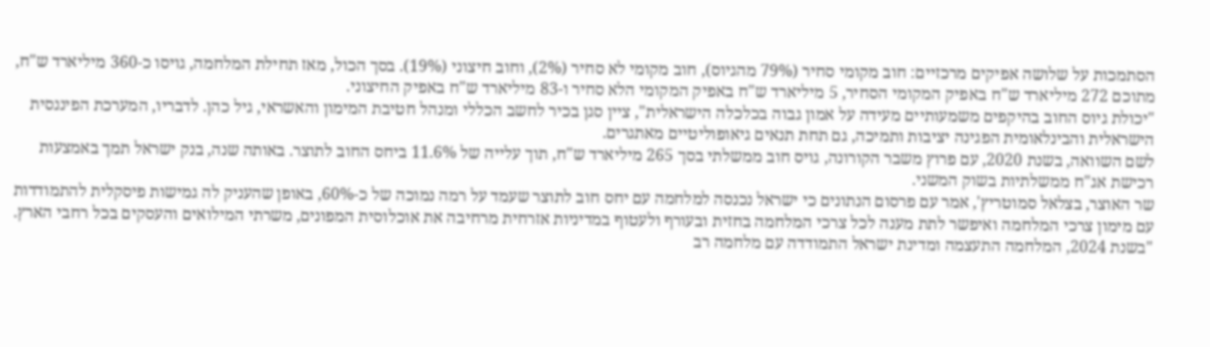הסתמכות על שלושה אפיקים מרכזיים: חוב מקומי סחיר (79% מהגיוס), חוב מקומי לא סחיר (2%), וחוב חיצוני (19%). בסך הכול, מאז תחילת המלחמה, גויסו כ-360 מיליארד ש"ח, מתוכם 272 מיליארד ש"ח באפיק המקומי הסחיר, 5 מיליארד ש"ח באפיק המקומי הלא סחיר ו-83 מיליארד ש"ח באפיק החיצוני.
"יכולת גיוס החוב בהיקפים משמעותיים מעידה על אמון גבוה בכלכלה הישראלית", ציין סגן בכיר לחשב הכללי ומנהל חטיבת המימון והאשראי, גיל כהן. לדבריו, המערכת הפיננסית הישראלית והבינלאומית הפגינה יציבות ותמיכה, גם תחת תנאים גיאופוליטיים מאתגרים.
לשם השוואה, בשנת 2020, עם פרוץ משבר הקורונה, גויס חוב ממשלתי בסך 265 מיליארד ש"ח, תוך עלייה של 11.6% ביחס החוב לתוצר. באותה שנה, בנק ישראל תמך באמצעות רכישת אג"ח ממשלתיות בשוק המשני.
שר האוצר, בצלאל סמוטריץ', אמר עם פרסום הנתונים כי ישראל נכנסה למלחמה עם יחס חוב לתוצר שעמד על רמה נמוכה של כ-60%, באופן שהעניק לה גמישות פיסקלית להתמודדות עם מימון צרכי המלחמה ואיפשר לתת מענה לכל צרכי המלחמה בחזית ובעורף ולעטוף במדיניות אזרחית מרחיבה את אוכלוסית המפונים, משרתי המילואים והעסקים בכל רחבי הארץ.
"בשנת 2024, המלחמה התעצמה ומדינת ישראל התמודדה עם מלחמה רב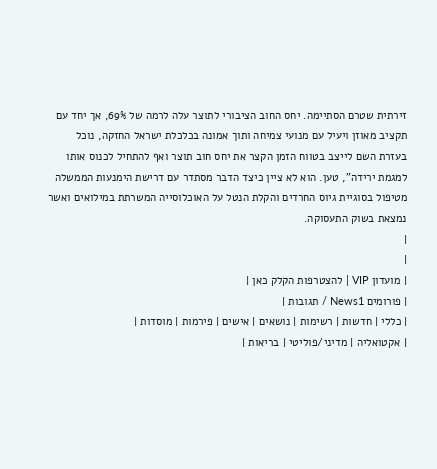זירתית שטרם הסתיימה. יחס החוב הציבורי לתוצר עלה לרמה של 69%, אך יחד עם תקציב מאוזן ויעיל עם מנועי צמיחה ותוך אמונה בכלכלת ישראל החזקה, נוכל בעזרת השם לייצב בטווח הזמן הקצר את יחס חוב תוצר ואף להתחיל לכנוס אותו למגמת ירידה", טען. הוא לא ציין כיצד הדבר מסתדר עם דרישת הימנעות הממשלה מטיפול בסוגיית גיוס החרדים והקלת הנטל על האוכלוסייה המשרתת במילואים ואשר נמצאת בשוק התעסוקה.
|
|
| מועדון VIP | להצטרפות הקלק כאן |
| פורומים News1 / תגובות |
| כללי | חדשות | רשימות | נושאים | אישים | פירמות | מוסדות |
| אקטואליה | מדיני/פוליטי | בריאות |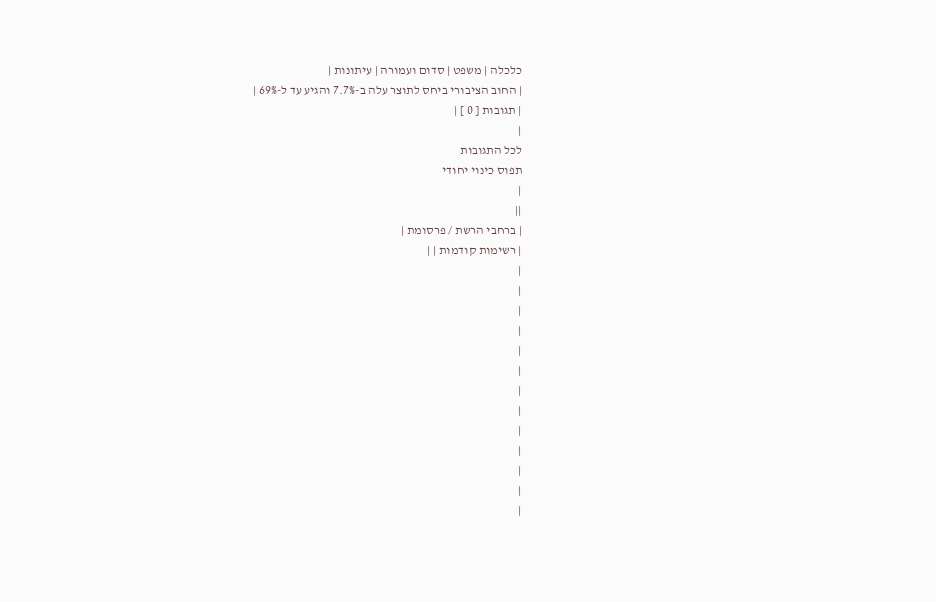כלכלה | משפט | סדום ועמורה | עיתונות |
| החוב הציבורי ביחס לתוצר עלה ב-7.7% והגיע עד ל-69% |
| תגובות [ 0 ] |
|
לכל התגובות
תפוס כינוי יחודי
|
||
| ברחבי הרשת / פרסומת |
| רשימות קודמות | |
|
|
|
|
|
|
|
|
|
|
|
|
|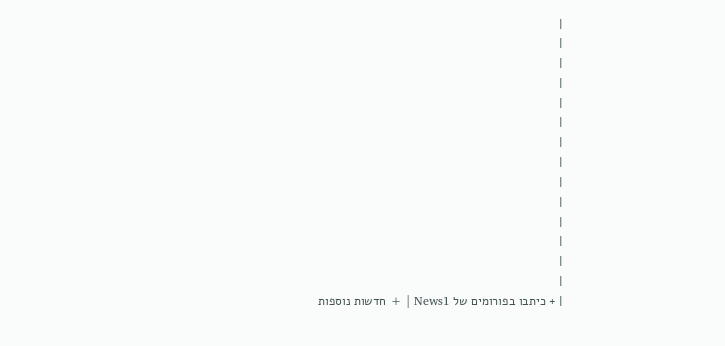|
|
|
|
|
|
|
|
|
|
|
|
|
|
| + כיתבו בפורומים של News1 | + חדשות נוספות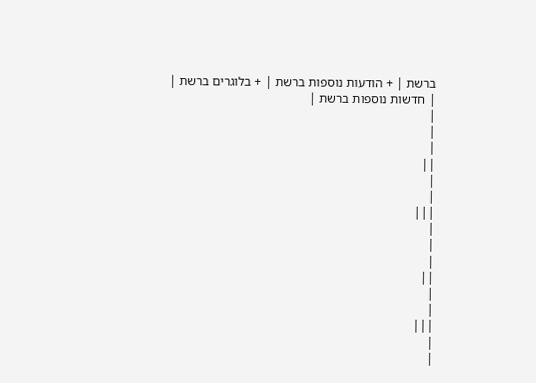ברשת | + הודעות נוספות ברשת | + בלוגרים ברשת |
| חדשות נוספות ברשת |
|
|
|
||
|
|
|||
|
|
|
||
|
|
|||
|
|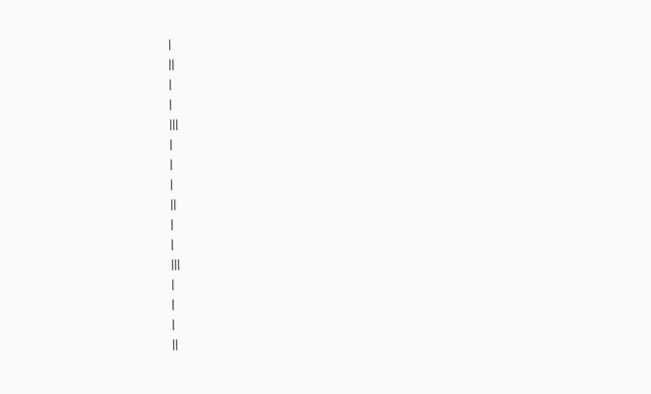|
||
|
|
|||
|
|
|
||
|
|
|||
|
|
|
||